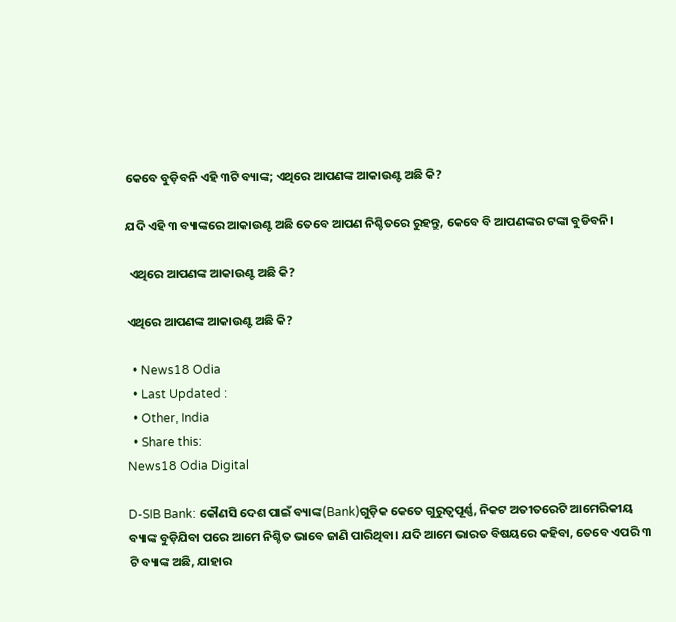କେବେ ବୁଡ଼ିବନି ଏହି ୩ଟି ବ୍ୟାଙ୍କ; ଏଥିରେ ଆପଣଙ୍କ ଆକାଉଣ୍ଟ ଅଛି କି?

ଯଦି ଏହି ୩ ବ୍ୟାଙ୍କରେ ଆକାଉଣ୍ଟ ଅଛି ତେବେ ଆପଣ ନିଶ୍ଚିତରେ ରୁହନ୍ତୁ, କେବେ ବି ଆପଣଙ୍କର ଟଙ୍କା ବୁଡିବନି।

 ଏଥିରେ ଆପଣଙ୍କ ଆକାଉଣ୍ଟ ଅଛି କି?

ଏଥିରେ ଆପଣଙ୍କ ଆକାଉଣ୍ଟ ଅଛି କି?

  • News18 Odia
  • Last Updated :
  • Other, India
  • Share this:
News18 Odia Digital

D-SIB Bank: କୌଣସି ଦେଶ ପାଇଁ ବ୍ୟାଙ୍କ(Bank)ଗୁଡ଼ିକ କେତେ ଗୁରୁତ୍ୱପୂର୍ଣ୍ଣ, ନିକଟ ଅତୀତରେଟି ଆମେରିକୀୟ ବ୍ୟାଙ୍କ ବୁଡ଼ିଯିବା ପରେ ଆମେ ନିଶ୍ଚିତ ଭାବେ ଜାଣି ପାରିଥିବା। ଯଦି ଆମେ ଭାରତ ବିଷୟରେ କହିବା, ତେବେ ଏପରି ୩ ଟି ବ୍ୟାଙ୍କ ଅଛି, ଯାହାର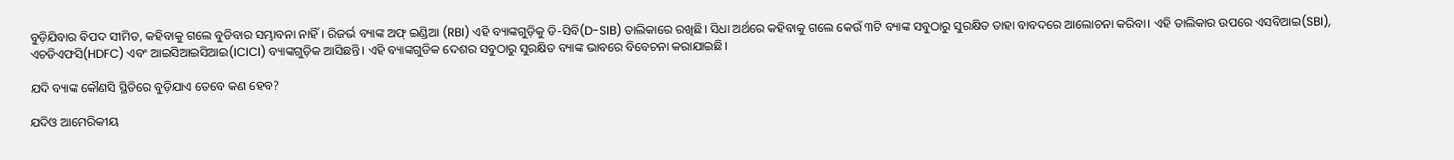ବୁଡ଼ିଯିବାର ବିପଦ ସୀମିତ, କହିବାକୁ ଗଲେ ବୁଡିବାର ସମ୍ଭାବନା ନାହିଁ। ରିଜର୍ଭ ବ୍ୟାଙ୍କ ଅଫ୍ ଇଣ୍ଡିଆ (RBI) ଏହି ବ୍ୟାଙ୍କଗୁଡ଼ିକୁ ଡି-ସିବି(D-SIB) ତାଲିକାରେ ରଖିଛି। ସିଧା ଅର୍ଥରେ କହିବାକୁ ଗଲେ କେଉଁ ୩ଟି ବ୍ୟାଙ୍କ ସବୁଠାରୁ ସୁରକ୍ଷିତ ତାହା ବାବଦରେ ଆଲୋଚନା କରିବା। ଏହି ତାଲିକାର ଉପରେ ଏସବିଆଇ(SBI), ଏଚଡିଏଫସି(HDFC) ଏବଂ ଆଇସିଆଇସିଆଇ(ICICI) ବ୍ୟାଙ୍କଗୁଡ଼ିକ ଆସିଛନ୍ତି। ଏହି ବ୍ୟାଙ୍କଗୁଡିକ ଦେଶର ସବୁଠାରୁ ସୁରକ୍ଷିତ ବ୍ୟାଙ୍କ ଭାବରେ ବିବେଚନା କରାଯାଇଛି।

ଯଦି ବ୍ୟାଙ୍କ କୌଣସି ସ୍ଥିତିରେ ବୁଡ଼ିଯାଏ ତେବେ କଣ ହେବ?

ଯଦିଓ ଆମେରିକୀୟ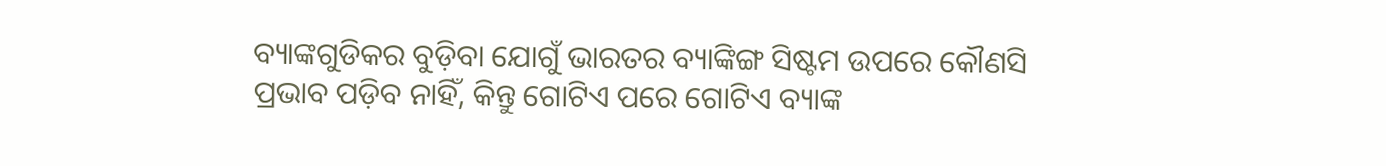ବ୍ୟାଙ୍କଗୁଡିକର ବୁଡ଼ିବା ଯୋଗୁଁ ଭାରତର ବ୍ୟାଙ୍କିଙ୍ଗ ସିଷ୍ଟମ ଉପରେ କୌଣସି ପ୍ରଭାବ ପଡ଼ିବ ନାହିଁ, କିନ୍ତୁ ଗୋଟିଏ ପରେ ଗୋଟିଏ ବ୍ୟାଙ୍କ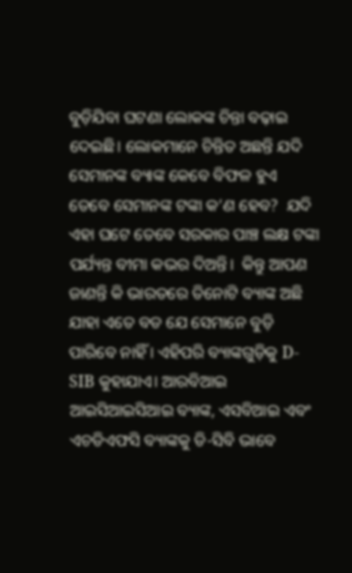ବୁଡ଼ିଯିବା ଘଟଣା ଲୋକଙ୍କ ଚିନ୍ତା ବଢ଼ାଇ ଦେଇଛି। ଲୋକମାନେ ଚିନ୍ତିତ ଅଛନ୍ତି ଯଦି ସେମାନଙ୍କ ବ୍ୟାଙ୍କ କେବେ ବିଫଳ ହୁଏ ତେବେ ସେମାନଙ୍କ ଟଙ୍କା କ’ଣ ହେବ?  ଯଦି ଏହା ଘଟେ ତେବେ ସରକାର ପାଞ୍ଚ ଲକ୍ଷ ଟଙ୍କା ପର୍ଯ୍ୟନ୍ତ ବୀମା କଭର ଦିଅନ୍ତି।  କିନ୍ତୁ ଆପଣ ଜାଣନ୍ତି କି ଭାରତରେ ତିନୋଟି ବ୍ୟାଙ୍କ ଅଛି ଯାହା ଏତେ ବଡ ଯେ ସେମାନେ ବୁଡ଼ି ପାରିବେ ନାହିଁ । ଏହିପରି ବ୍ୟାଙ୍କଗୁଡ଼ିକୁ D-SIB କୁହାଯାଏ। ଆରବିଆଇ ଆଇସିଆଇସିଆଇ ବ୍ୟାଙ୍କ, ଏସବିଆଇ ଏବଂ ଏଚଡିଏଫସି ବ୍ୟାଙ୍କକୁ ଡି-ସିବି ଭାବେ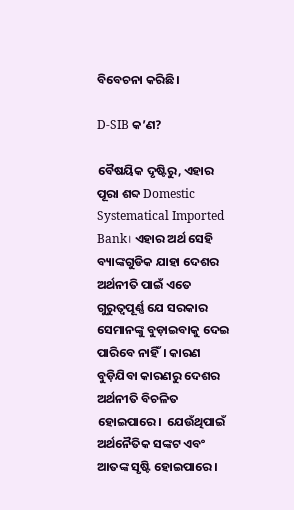ବିବେଚନା କରିଛି।

D-SIB କ’ଣ?

ବୈଷୟିକ ଦୃଷ୍ଟିରୁ, ଏହାର ପୂରା ଶବ୍ଦ Domestic Systematical Imported Bank। ଏହାର ଅର୍ଥ ସେହି ବ୍ୟାଙ୍କଗୁଡିକ ଯାହା ଦେଶର ଅର୍ଥନୀତି ପାଇଁ ଏତେ ଗୁରୁତ୍ୱପୂର୍ଣ୍ଣ ଯେ ସରକାର ସେମାନଙ୍କୁ ବୁଡ଼ାଇବାକୁ ଦେଇ ପାରିବେ ନାହିଁ। କାରଣ ବୁଡ଼ିଯିବା କାରଣରୁ ଦେଶର ଅର୍ଥନୀତି ବିଚଳିତ ହୋଇପାରେ।  ଯେଉଁଥିପାଇଁ ଅର୍ଥନୈତିକ ସଙ୍କଟ ଏବଂ ଆତଙ୍କ ସୃଷ୍ଟି ହୋଇପାରେ।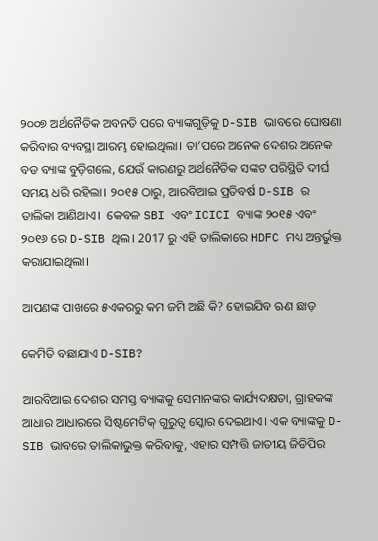୨୦୦୭ ଅର୍ଥନୈତିକ ଅବନତି ପରେ ବ୍ୟାଙ୍କଗୁଡ଼ିକୁ D-SIB ଭାବରେ ଘୋଷଣା କରିବାର ବ୍ୟବସ୍ଥା ଆରମ୍ଭ ହୋଇଥିଲା। ତା’ପରେ ଅନେକ ଦେଶର ଅନେକ ବଡ ବ୍ୟାଙ୍କ ବୁଡ଼ିଗଲେ, ଯେଉଁ କାରଣରୁ ଅର୍ଥନୈତିକ ସଙ୍କଟ ପରିସ୍ଥିତି ଦୀର୍ଘ ସମୟ ଧରି ରହିଲା। ୨୦୧୫ ଠାରୁ, ଆରବିଆଇ ପ୍ରତିବର୍ଷ D-SIB ର ତାଲିକା ଆଣିଥାଏ।  କେବଳ SBI ଏବଂ ICICI ବ୍ୟାଙ୍କ ୨୦୧୫ ଏବଂ ୨୦୧୬ ରେ D-SIB ଥିଲ। 2017 ରୁ ଏହି ତାଲିକାରେ HDFC ମଧ୍ୟ ଅନ୍ତର୍ଭୁକ୍ତ କରାଯାଇଥିଲା।

ଆପଣଙ୍କ ପାଖରେ ୫ଏକରରୁ କମ ଜମି ଅଛି କି? ହୋଇଯିବ ଋଣ ଛାଡ଼

କେମିତି ବଛାଯାଏ D-SIB?

ଆରବିଆଇ ଦେଶର ସମସ୍ତ ବ୍ୟାଙ୍କକୁ ସେମାନଙ୍କର କାର୍ଯ୍ୟଦକ୍ଷତା, ଗ୍ରାହକଙ୍କ ଆଧାର ଆଧାରରେ ସିଷ୍ଟମେଟିକ୍ ଗୁରୁତ୍ୱ ସ୍କୋର ଦେଇଥାଏ। ଏକ ବ୍ୟାଙ୍କକୁ D-SIB ଭାବରେ ତାଲିକାଭୁକ୍ତ କରିବାକୁ, ଏହାର ସମ୍ପତ୍ତି ଜାତୀୟ ଜିଡିପିର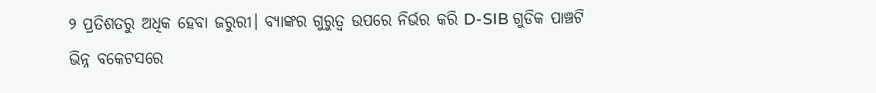୨ ପ୍ରତିଶତରୁ ଅଧିକ ହେବା ଜରୁରୀ। ବ୍ୟାଙ୍କର ଗୁରୁତ୍ୱ ଉପରେ ନିର୍ଭର କରି D-SIB ଗୁଡିକ ପାଞ୍ଚଟି ଭିନ୍ନ ବକେଟସରେ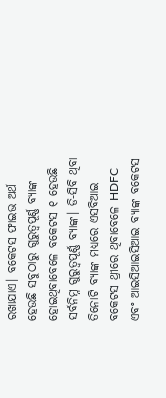ରଖାଯାଏ। ବକେଟସ ଫାଇଭ ଅର୍ଥ ହେଉଛି ସବୁଠାରୁ ଗୁରୁତ୍ୱପୂର୍ଣ୍ଣ ବ୍ୟାଙ୍କ ହୋଇଥିବାବେଳେ ବକେଟସ ୧ ହେଉଛି ସର୍ବନିମ୍ନ ଗୁରୁତ୍ୱପୂର୍ଣ୍ଣ ବ୍ୟାଙ୍କ। ଡି-ସିବି ଥିବା ତିନୋଟି ବ୍ୟାଙ୍କ ମଧ୍ୟରେ ଏସବିଆଇ ବକେଟସ ଥ୍ରୀରେ ଥିବାବେଳେ HDFC ଏବଂ ଆଇସିଆଇସିଆଇ ବ୍ୟାଙ୍କ ବକେଟସ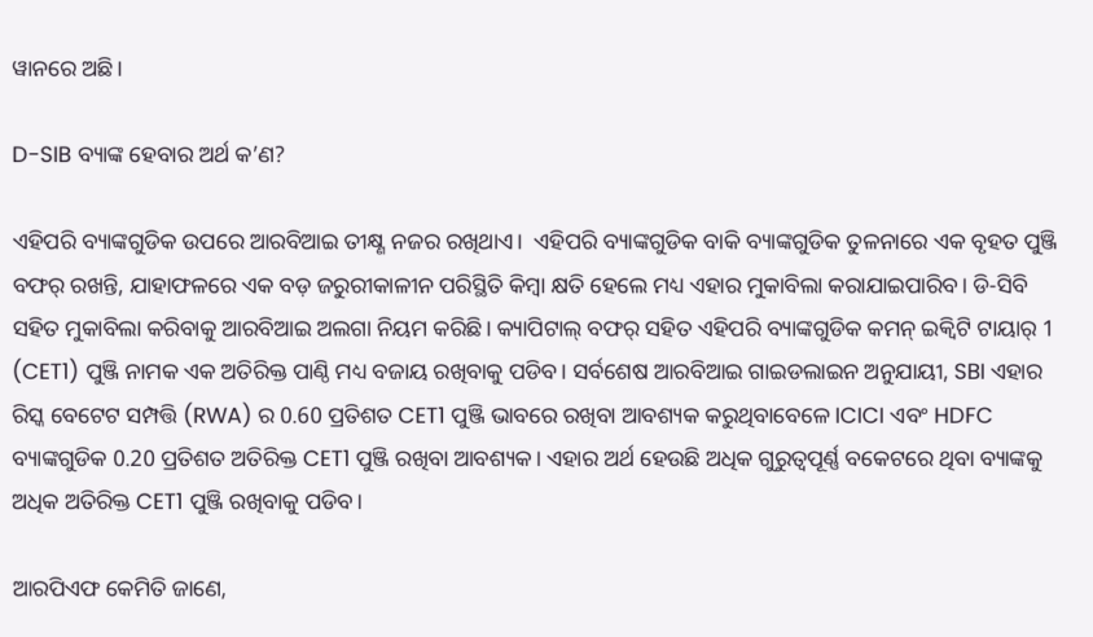ୱାନରେ ଅଛି।

D-SIB ବ୍ୟାଙ୍କ ହେବାର ଅର୍ଥ କ’ଣ?

ଏହିପରି ବ୍ୟାଙ୍କଗୁଡିକ ଉପରେ ଆରବିଆଇ ତୀକ୍ଷ୍ଣ ନଜର ରଖିଥାଏ।  ଏହିପରି ବ୍ୟାଙ୍କଗୁଡିକ ବାକି ବ୍ୟାଙ୍କଗୁଡିକ ତୁଳନାରେ ଏକ ବୃହତ ପୁଞ୍ଜି ବଫର୍ ରଖନ୍ତି, ଯାହାଫଳରେ ଏକ ବଡ଼ ଜରୁରୀକାଳୀନ ପରିସ୍ଥିତି କିମ୍ବା କ୍ଷତି ହେଲେ ମଧ୍ୟ ଏହାର ମୁକାବିଲା କରାଯାଇପାରିବ। ଡି-ସିବି ସହିତ ମୁକାବିଲା କରିବାକୁ ଆରବିଆଇ ଅଲଗା ନିୟମ କରିଛି। କ୍ୟାପିଟାଲ୍ ବଫର୍ ସହିତ ଏହିପରି ବ୍ୟାଙ୍କଗୁଡିକ କମନ୍ ଇକ୍ୱିଟି ଟାୟାର୍ 1 (CET1) ପୁଞ୍ଜି ନାମକ ଏକ ଅତିରିକ୍ତ ପାଣ୍ଠି ମଧ୍ୟ ବଜାୟ ରଖିବାକୁ ପଡିବ। ସର୍ବଶେଷ ଆରବିଆଇ ଗାଇଡଲାଇନ ଅନୁଯାୟୀ, SBI ଏହାର ରିସ୍କ ବେଟେଟ ସମ୍ପତ୍ତି (RWA) ର 0.60 ପ୍ରତିଶତ CET1 ପୁଞ୍ଜି ଭାବରେ ରଖିବା ଆବଶ୍ୟକ କରୁଥିବାବେଳେ ICICI ଏବଂ HDFC ବ୍ୟାଙ୍କଗୁଡିକ 0.20 ପ୍ରତିଶତ ଅତିରିକ୍ତ CET1 ପୁଞ୍ଜି ରଖିବା ଆବଶ୍ୟକ। ଏହାର ଅର୍ଥ ହେଉଛି ଅଧିକ ଗୁରୁତ୍ୱପୂର୍ଣ୍ଣ ବକେଟରେ ଥିବା ବ୍ୟାଙ୍କକୁ ଅଧିକ ଅତିରିକ୍ତ CET1 ପୁଞ୍ଜି ରଖିବାକୁ ପଡିବ।

ଆରପିଏଫ କେମିତି ଜାଣେ,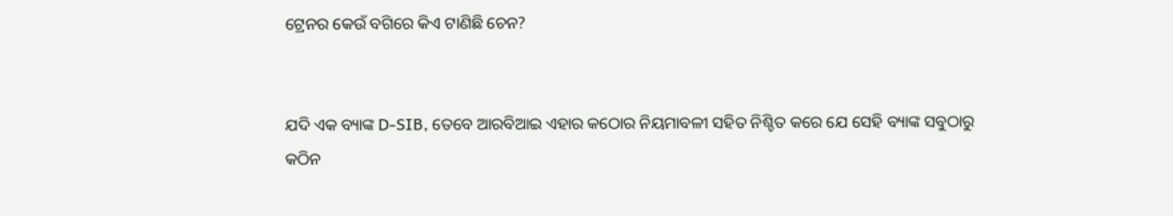ଟ୍ରେନର କେଉଁ ବଗିରେ କିଏ ଟାଣିଛି ଚେନ?


ଯଦି ଏକ ବ୍ୟାଙ୍କ D-SIB, ତେବେ ଆରବିଆଇ ଏହାର କଠୋର ନିୟମାବଳୀ ସହିତ ନିଶ୍ଚିତ କରେ ଯେ ସେହି ବ୍ୟାଙ୍କ ସବୁଠାରୁ କଠିନ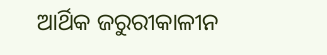ଆର୍ଥିକ ଜରୁରୀକାଳୀନ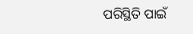ପରିସ୍ଥିତି ପାଇଁ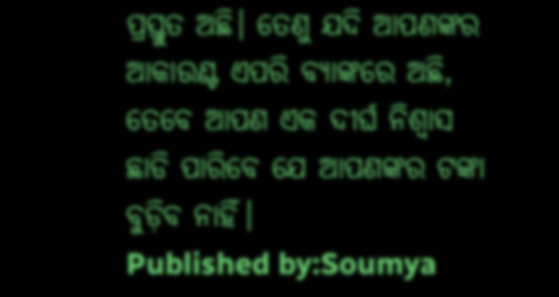ପ୍ରସ୍ତୁତ ଅଛି। ତେଣୁ ଯଦି ଆପଣଙ୍କର ଆକାଉଣ୍ଟ ଏପରି ବ୍ୟାଙ୍କରେ ଅଛି, ତେବେ ଆପଣ ଏକ ଦୀର୍ଘ ନିଶ୍ୱାସ ଛାଡି ପାରିବେ ଯେ ଆପଣଙ୍କର ଟଙ୍କା ବୁଡ଼ିବ ନାହିଁ।
Published by:Soumya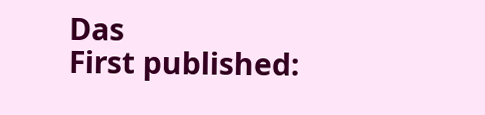Das
First published: